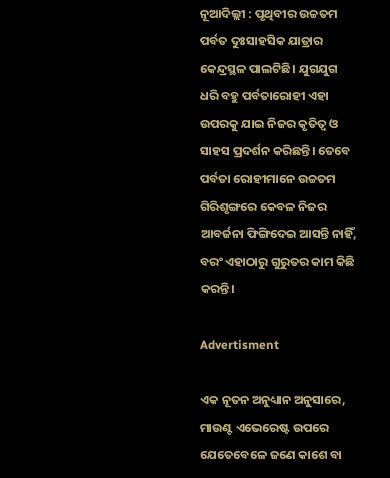ନୂଆଦିଲ୍ଲୀ : ପୃଥିବୀର ଉଚ୍ଚତମ ପର୍ବତ ଦୁଃସାହସିକ ଯାତ୍ରାର କେନ୍ଦ୍ରସ୍ଥଳ ପାଲଟିଛି। ଯୁଗଯୁଗ ଧରି ବହୁ ପର୍ବତାରୋହୀ ଏହା ଉପରକୁ ଯାଇ ନିଜର କୃତିତ୍ବ ଓ ସାହସ ପ୍ରଦର୍ଶନ କରିଛନ୍ତି। ତେବେ ପର୍ବତା ରୋହୀମାନେ ଉଚ୍ଚତମ ଗିରିଶୃଙ୍ଗରେ କେବଳ ନିଜର ଆବର୍ଜନା ଫିଙ୍ଗିଦେଇ ଆସନ୍ତି ନାହିଁ, ବରଂ ଏହାଠାରୁ ଗୁରୁତର କାମ କିଛି କରନ୍ତି।

Advertisment

ଏକ ନୂତନ ଅନୁଧ୍ୟାନ ଅନୁସାରେ, ମାଉଣ୍ଟ ଏଭେରେଷ୍ଟ ଉପରେ ଯେତେବେଳେ ଜଣେ କାଶେ ବା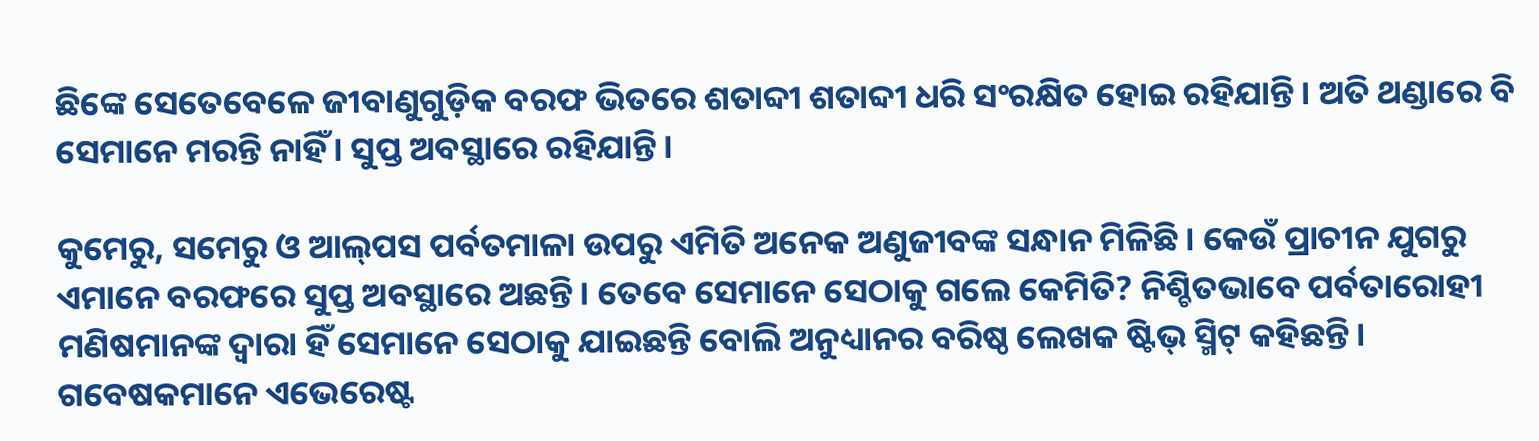ଛିଙ୍କେ ସେତେବେଳେ ଜୀବାଣୁଗୁଡ଼ିକ ବରଫ ଭିତରେ ଶତାବ୍ଦୀ ଶତାବ୍ଦୀ ଧରି ସଂରକ୍ଷିତ ହୋଇ ରହିଯାନ୍ତି। ଅତି ଥଣ୍ଡାରେ ବି ସେମାନେ ମରନ୍ତି ନାହିଁ। ସୁପ୍ତ ଅବସ୍ଥାରେ ରହିଯାନ୍ତି।

କୁମେରୁ, ସମେରୁ ଓ ଆଲ୍‌ପସ ପର୍ବତମାଳା ଉପରୁ ଏମିତି ଅନେକ ଅଣୁଜୀବଙ୍କ ସନ୍ଧାନ ମିଳିଛି। କେଉଁ ପ୍ରାଚୀନ ଯୁଗରୁ ଏମାନେ ବରଫରେ ସୁପ୍ତ ଅବସ୍ଥାରେ ଅଛନ୍ତି। ତେବେ ସେମାନେ ସେଠାକୁ ଗଲେ କେମିତି? ନିଶ୍ଚିତଭାବେ ପର୍ବତାରୋହୀ ମଣିଷମାନଙ୍କ ଦ୍ବାରା ହିଁ ସେମାନେ ସେଠାକୁ ଯାଇଛନ୍ତି ବୋଲି ଅନୁଧ୍ୟାନର ବରିଷ୍ଠ ଲେଖକ ଷ୍ଟିଭ୍ ସ୍ମିଟ୍ କହିଛନ୍ତି। ଗବେଷକମାନେ ଏଭେରେଷ୍ଟ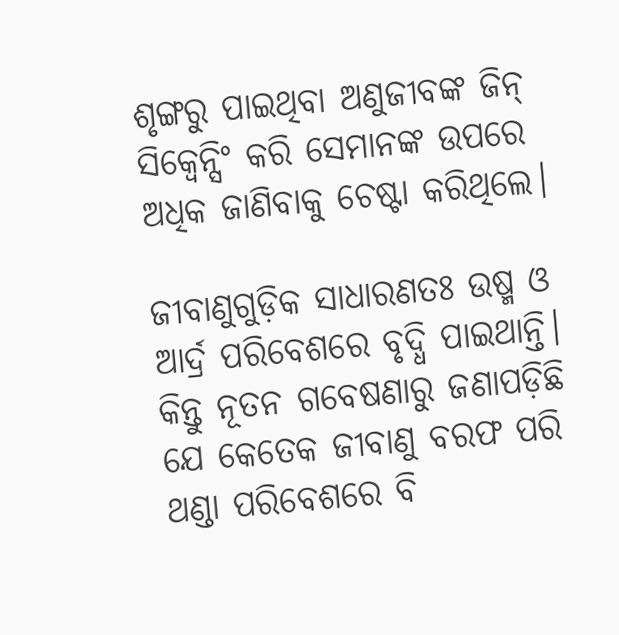ଶୃଙ୍ଗରୁ ପାଇଥିବା ଅଣୁଜୀବଙ୍କ ଜିନ୍ ସିକ୍ବେନ୍ସିଂ କରି ସେମାନଙ୍କ ଉପରେ ଅଧିକ ଜାଣିବାକୁ ଚେଷ୍ଟା କରିଥିଲେ।

ଜୀବାଣୁଗୁଡ଼ିକ ସାଧାରଣତଃ ଉଷ୍ମ ଓ ଆର୍ଦ୍ର ପରିବେଶରେ ବୃଦ୍ଧି ପାଇଥାନ୍ତି। କିନ୍ତୁ ନୂତନ ଗବେଷଣାରୁ ଜଣାପଡ଼ିଛି ଯେ କେତେକ ଜୀବାଣୁ ବରଫ ପରି ଥଣ୍ଡା ପରିବେଶରେ ବି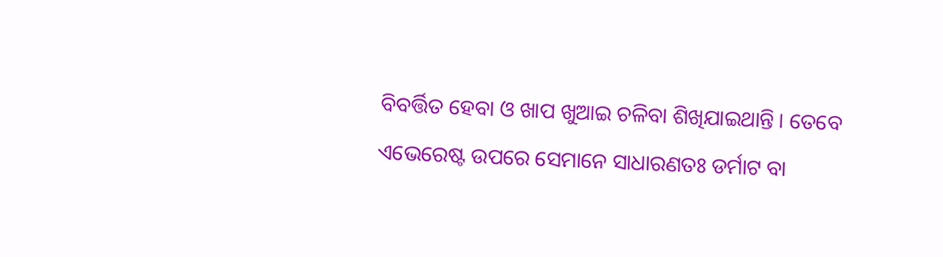ବିବର୍ତ୍ତିତ ହେବା ଓ ଖାପ ଖୁଆଇ ଚଳିବା ଶିଖିଯାଇଥାନ୍ତି। ତେବେ ଏଭେରେଷ୍ଟ ଉପରେ ସେମାନେ ସାଧାରଣତଃ ଡର୍ମାଟ ବା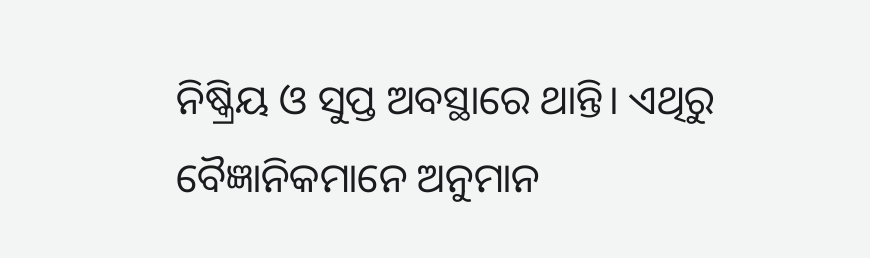ନିଷ୍କ୍ରିୟ ଓ ସୁପ୍ତ ଅବସ୍ଥାରେ ଥାନ୍ତି। ଏଥିରୁ ବୈଜ୍ଞାନିକମାନେ ଅନୁମାନ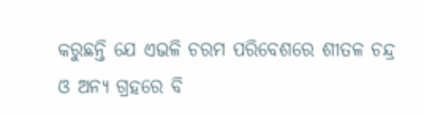କରୁଛନ୍ତି ଯେ ଏଭଳି ଚରମ ପରିବେଶରେ ଶୀତଳ ଚନ୍ଦ୍ର ଓ ଅନ୍ୟ ଗ୍ରହରେ ବି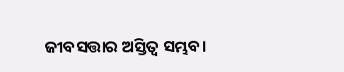ଜୀବସତ୍ତାର ଅସ୍ତିତ୍ବ ସମ୍ଭବ।